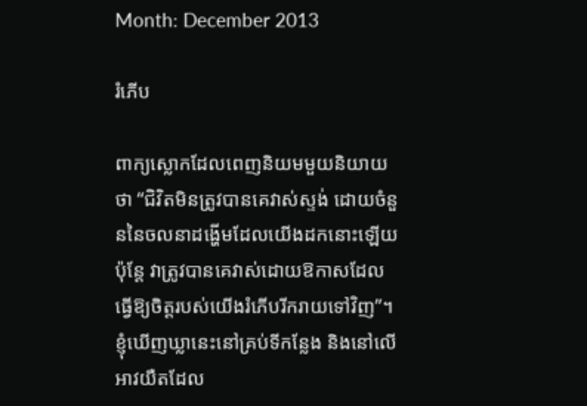Month: December 2013

រំភើប

ពាក្យស្លោកដែលពេញនិយមមួយនិយាយថា “ជិវិតមិនត្រូវបានគេវាស់ស្ទង់ ដោយចំនួននៃចលនាដង្ហើមដែលយើងដកនោះឡើយ ប៉ុន្តែ វាត្រូវបានគេវាស់ដោយឱកាសដែលធ្វើឱ្យចិត្តរបស់យើងរំភើបរីករាយទៅវិញ”។ ខ្ញុំឃើញឃ្លានេះនៅគ្រប់ទីកន្លែង និងនៅលើអាវយឺតដែល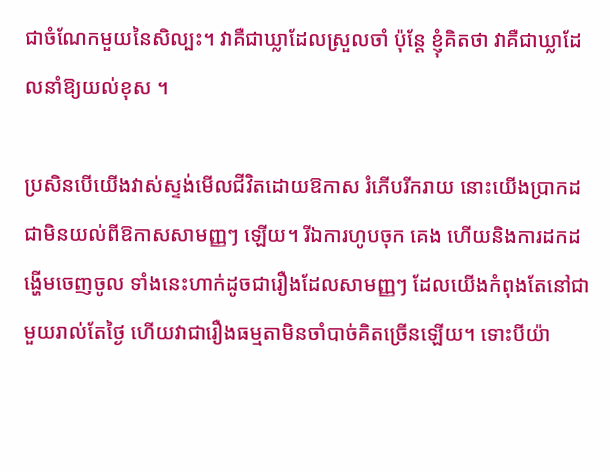ជាចំណែកមួយនៃសិល្បះ។ វាគឺជាឃ្លាដែលស្រួលចាំ ប៉ុន្តែ ខ្ញុំគិតថា វាគឺជាឃ្លាដែលនាំឱ្យយល់ខុស ។

ប្រសិនបើយើងវាស់ស្ទង់មើលជីវិតដោយឱកាស រំភើបរីករាយ នោះយើងប្រាកដជាមិនយល់ពីឱកាសសាមញ្ញៗ ឡើយ។ រីឯការហូបចុក គេង ហើយនិងការដកដង្ហើមចេញចូល ទាំងនេះហាក់ដូចជារឿងដែលសាមញ្ញៗ ដែលយើងកំពុងតែនៅជាមួយរាល់តែថ្ងៃ ហើយវាជារឿងធម្មតាមិនចាំបាច់គិតច្រើនឡើយ។ ទោះបីយ៉ា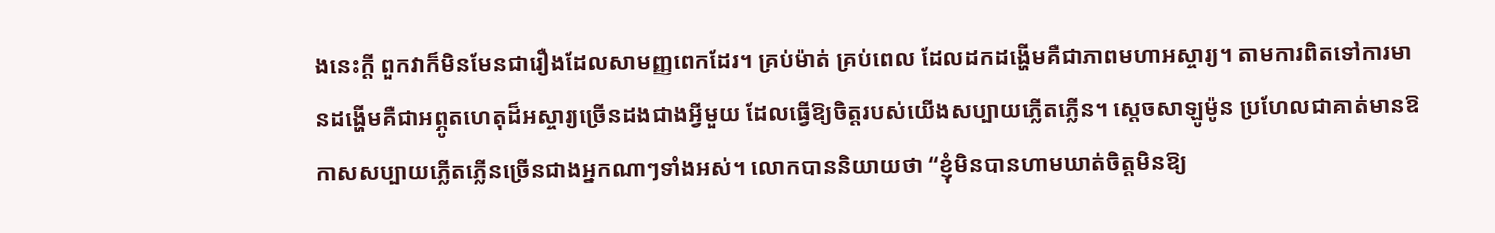ងនេះក្តី ពួកវាក៏មិនមែនជារឿងដែលសាមញ្ញពេកដែរ។ គ្រប់ម៉ាត់ គ្រប់ពេល ដែលដកដង្ហើមគឺជាភាពមហាអស្ចារ្យ។ តាមការពិតទៅការមានដង្ហើមគឺជាអព្ភូតហេតុដ៏អស្ចារ្យច្រើនដងជាងអ្វីមួយ ដែលធ្វើឱ្យចិត្តរបស់យើងសប្បាយភ្លើតភ្លើន។ ស្តេចសាឡូម៉ូន ប្រហែលជាគាត់មានឱកាសសប្បាយភ្លើតភ្លើនច្រើនជាងអ្នកណាៗទាំងអស់។ លោកបាននិយាយថា “ខ្ញុំមិនបានហាមឃាត់ចិត្តមិនឱ្យ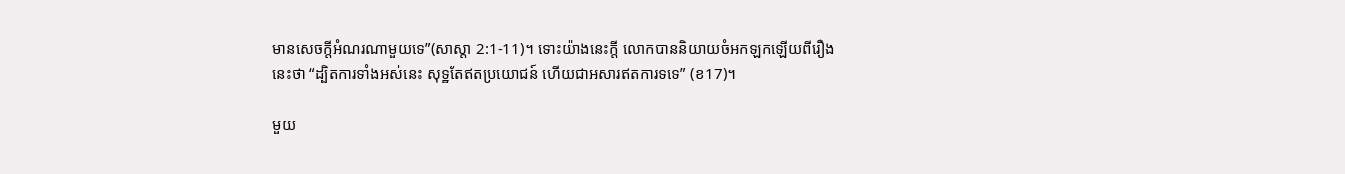មានសេចក្តីអំណរណាមួយទេ”(សាស្តា 2:1-11)។ ទោះយ៉ាងនេះក្តី លោកបាននិយាយចំអកឡកឡើយពីរឿងនេះថា “ដ្បិតការទាំងអស់នេះ សុទ្ឋតែឥតប្រយោជន៍ ហើយជាអសារឥតការទទេ” (ខ17)។

មួយ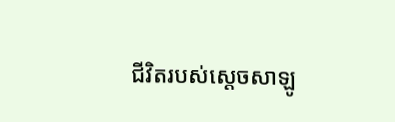ជីវិតរបស់ស្តេចសាឡូ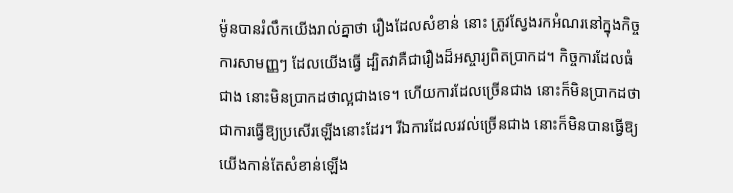ម៉ូនបានរំលឹកយើងរាល់គ្នាថា រឿងដែលសំខាន់ នោះ ត្រូវស្វែងរកអំណរនៅក្នុងកិច្ចការសាមញ្ញៗ ដែលយើងធ្វើ ដ្បិតវាគឺជារឿងដ៏អស្ចារ្យពិតប្រាកដ។ កិច្ចការដែលធំជាង នោះមិនប្រាកដថាល្អជាងទេ។ ហើយការដែលច្រើនជាង នោះក៏មិនប្រាកដថាជាការធ្វើឱ្យប្រសើរឡើងនោះដែរ។ រីឯការដែលរវល់ច្រើនជាង នោះក៏មិនបានធ្វើឱ្យយើងកាន់តែសំខាន់ឡើង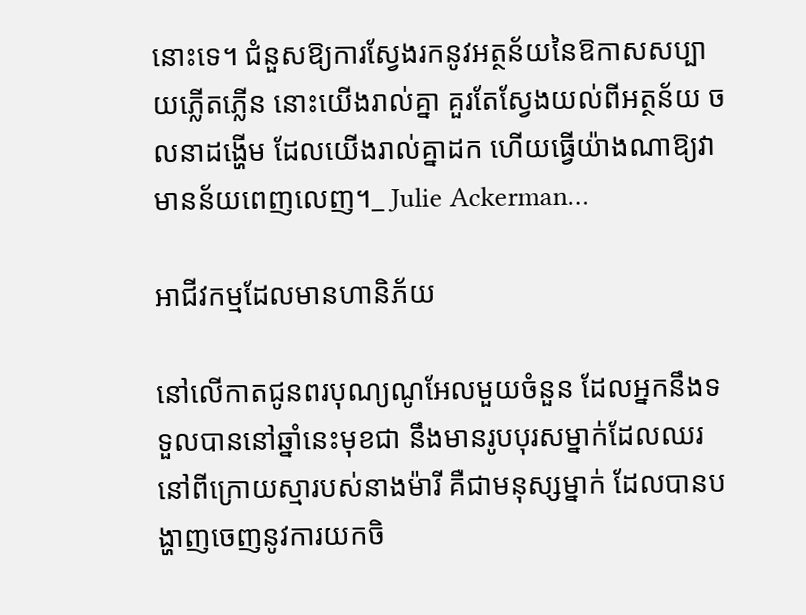នោះទេ។ ជំនួសឱ្យការស្វែងរកនូវអត្ថន័យនៃឱកាសសប្បាយភ្លើតភ្លើន នោះយើងរាល់គ្នា គួរតែស្វែងយល់ពីអត្ថន័យ ចលនាដង្ហើម ដែលយើងរាល់គ្នាដក ហើយធ្វើយ៉ាងណាឱ្យវាមានន័យពេញលេញ។_ Julie Ackerman…

អាជីវកម្មដែលមានហានិភ័យ

នៅលើកាតជូនពរបុណ្យណូអែលមួយចំនួន ដែលអ្នកនឹងទទួលបាននៅឆ្នាំនេះមុខជា នឹងមានរូបបុរសម្នាក់ដែលឈរនៅពីក្រោយស្មារបស់នាងម៉ារី គឺជាមនុស្សម្នាក់ ដែលបានបង្ហាញចេញនូវការយកចិ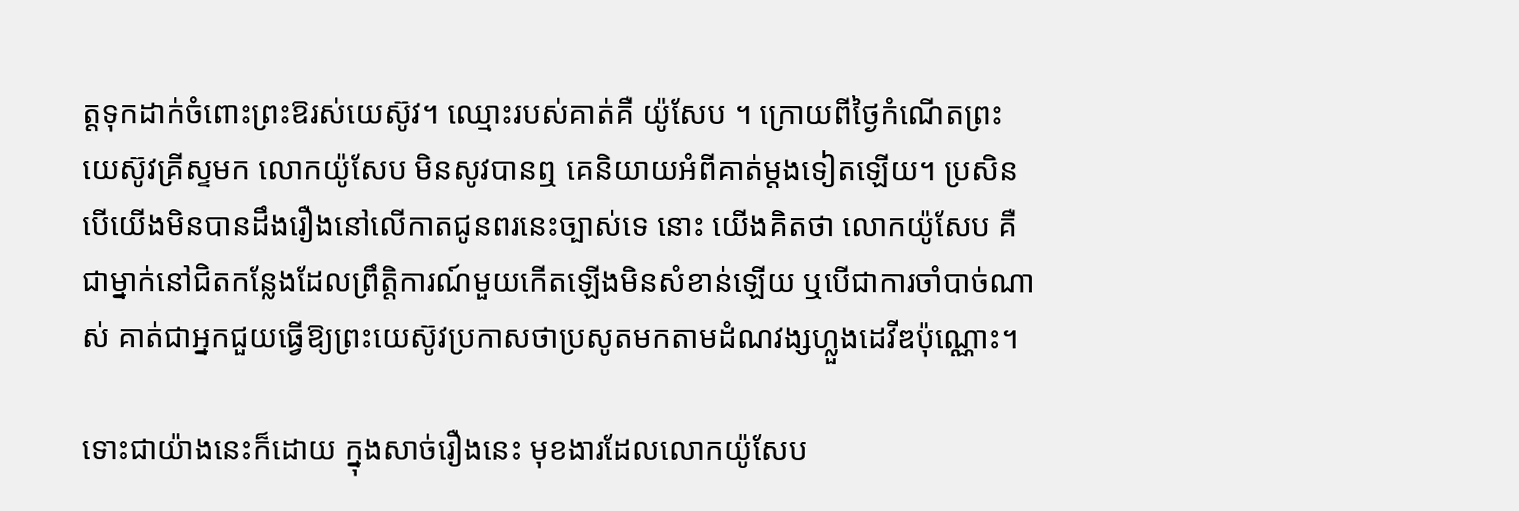ត្តទុកដាក់ចំពោះព្រះឱរស់យេស៊ូវ។ ឈ្មោះរបស់គាត់គឺ យ៉ូសែប ។ ក្រោយពីថ្ងៃកំណើតព្រះយេស៊ូវគ្រីស្ទមក លោកយ៉ូសែប មិនសូវបានឮ គេនិយាយអំពីគាត់ម្តងទៀតឡើយ។ ប្រសិនបើយើងមិនបានដឹងរឿងនៅលើកាតជូនពរនេះច្បាស់ទេ នោះ យើងគិតថា លោកយ៉ូសែប គឺជាម្នាក់នៅជិតកន្លែងដែលព្រឹត្តិការណ៍មួយកើតឡើងមិនសំខាន់ឡើយ ឬបើជាការចាំបាច់ណាស់ គាត់ជាអ្នកជួយធ្វើឱ្យព្រះយេស៊ូវប្រកាសថាប្រសូតមកតាមដំណវង្សហ្លួងដេវីឌប៉ុណ្ណោះ។

ទោះជាយ៉ាងនេះក៏ដោយ ក្នុងសាច់រឿងនេះ មុខងារដែលលោកយ៉ូសែប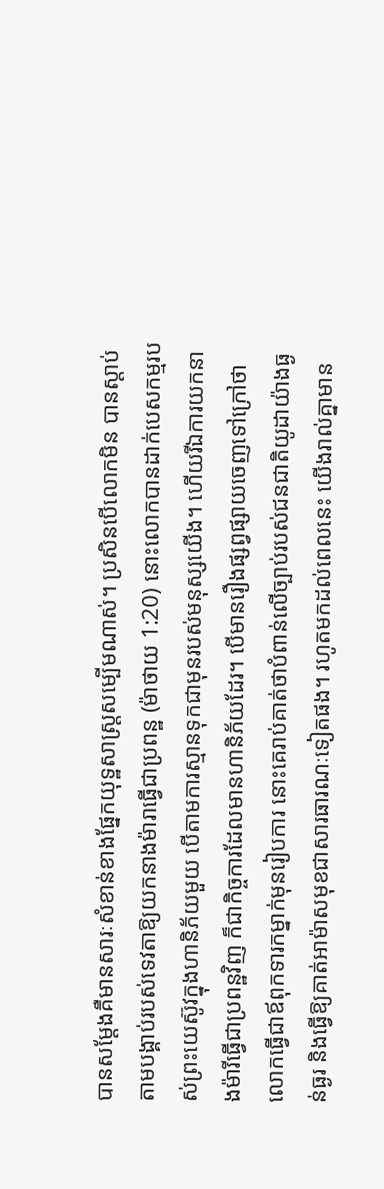បានសម្តែងគឺមានសារៈសំខាន់ខាងផ្នែកយុទ្ឋសាស្ត្រសម្បើមណាស់។ ប្រសិនបើលោកមិន បានស្តាប់តាមបង្គាប់របស់ទេវតាឱ្យយកនាងម៉ារាធ្វើជាប្រពន្ឋ (ម៉ាថាយ 1:20) នោះលោកបានដាក់បេសកម្មរបស់ព្រះយេស៊ូវក្នុងហានិភ័យមួយ បើតាមការស្មានទុកជាមុនរបស់មនុស្សយើង។ ហើយរីឯការយកនាងម៉ារីធ្វើជាប្រពន្ឋវិញ ក៏ជាកិច្ចការដែលមានហានិភ័យដែរ។ បើមានរឿងផ្សព្វផ្សាយចេញទៅក្រៅថា លោកធ្វើជាឪពុកទារកម្នាក់មុនរៀបការ នោះគេរាប់គាត់ថាបំពាន់លើច្បាប់របស់ជនជាតិយូដាយ៉ាងធ្ងន់ធ្ងរ និងធ្វើឱ្យគាត់អាម៉ាសមុខជាសារធារណៈទៀតផង។ រហូតមកដល់ពេលនេះ យើងរាល់គ្នាមាន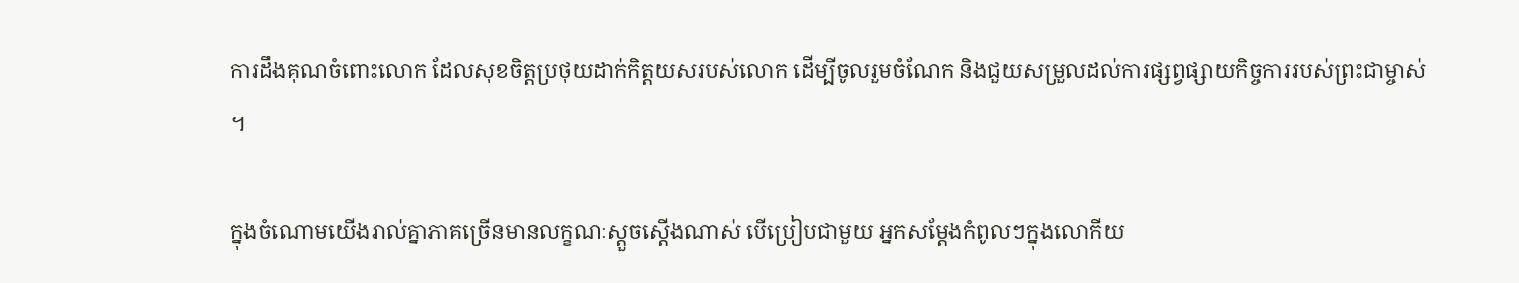ការដឹងគុណចំពោះលោក ដែលសុខចិត្តប្រថុយដាក់កិត្តយសរបស់លោក ដើម្បីចូលរួមចំណែក និងជួយសម្រួលដល់ការផ្សព្វផ្សាយកិច្ចការរបស់ព្រះជាម្ចាស់ ។

ក្នុងចំណោមយើងរាល់គ្នាភាគច្រើនមានលក្ខណៈស្តួចស្តើងណាស់ បើប្រៀបជាមួយ អ្នកសម្តែងកំពូលៗក្នុងលោកីយ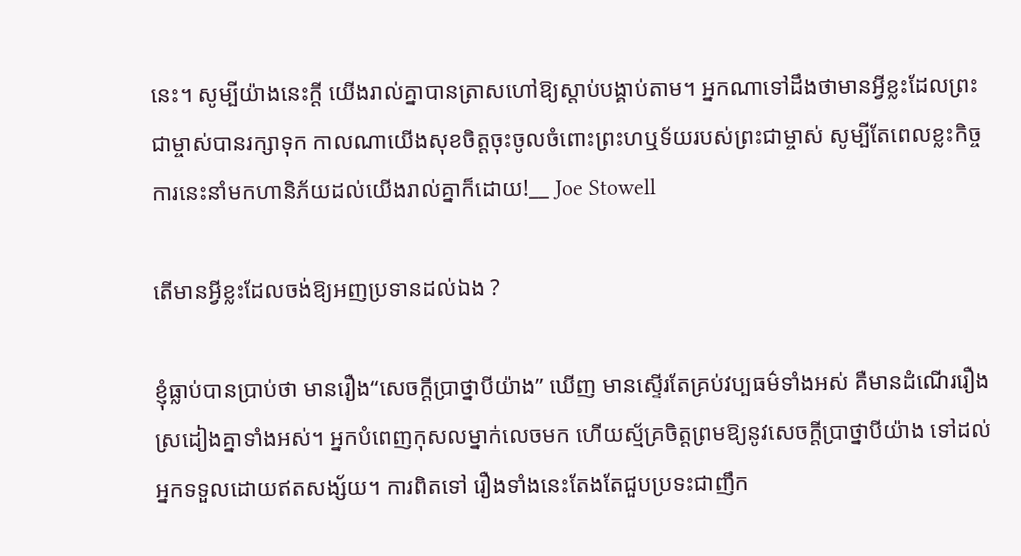នេះ។ សូម្បីយ៉ាងនេះក្តី យើងរាល់គ្នាបានត្រាសហៅឱ្យស្តាប់បង្គាប់តាម។ អ្នកណាទៅដឹងថាមានអ្វីខ្លះដែលព្រះជាម្ចាស់បានរក្សាទុក កាលណាយើងសុខចិត្តចុះចូលចំពោះព្រះហឬទ័យរបស់ព្រះជាម្ចាស់ សូម្បីតែពេលខ្លះកិច្ចការនេះនាំមកហានិភ័យដល់យើងរាល់គ្នាក៏ដោយ!__ Joe Stowell

តើមានអ្វីខ្លះដែលចង់ឱ្យអញប្រទានដល់ឯង ?

ខ្ញុំធ្លាប់បានប្រាប់ថា មានរឿង“សេចក្តីប្រាថ្នាបីយ៉ាង” ឃើញ មានស្ទើរតែគ្រប់វប្បធម៌ទាំងអស់ គឺមានដំណើររឿងស្រដៀងគ្នាទាំងអស់។ អ្នកបំពេញកុសលម្នាក់លេចមក ហើយស្ម័គ្រចិត្តព្រមឱ្យនូវសេចក្តីប្រាថ្នាបីយ៉ាង ទៅដល់អ្នកទទួលដោយឥតសង្ស័យ។ ការពិតទៅ រឿងទាំងនេះតែងតែជួបប្រទះជាញឹក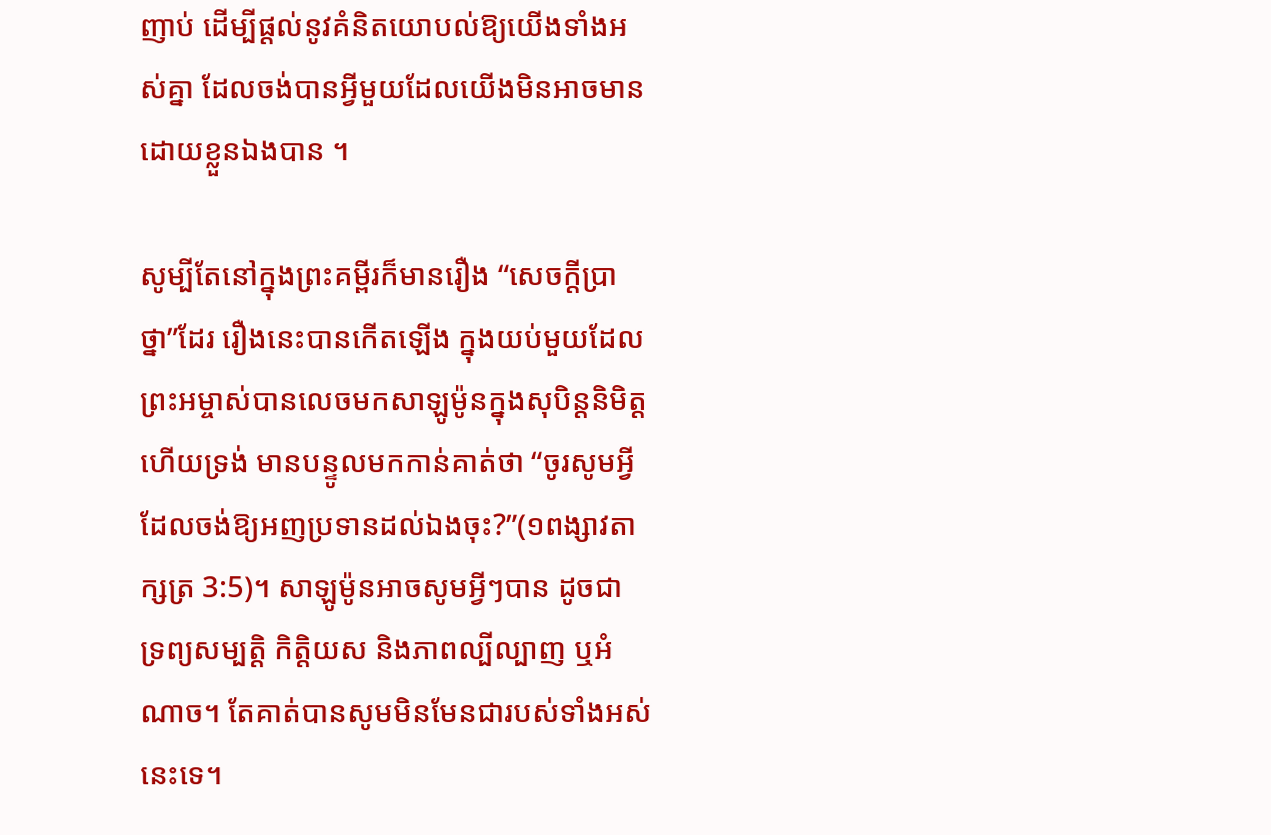ញាប់ ដើម្បីផ្តល់នូវគំនិតយោបល់ឱ្យយើងទាំងអស់គ្នា ដែលចង់បានអ្វីមួយដែលយើងមិនអាចមាន ដោយខ្លួនឯងបាន ។

សូម្បីតែនៅក្នុងព្រះគម្ពីរក៏មានរឿង “សេចក្តីប្រាថ្នា”ដែរ រឿងនេះបានកើតឡើង ក្នុងយប់មួយដែលព្រះអម្ចាស់បានលេចមកសាឡូម៉ូនក្នុងសុបិន្តនិមិត្ត ហើយទ្រង់ មានបន្ទូលមកកាន់គាត់ថា “ចូរសូមអ្វីដែលចង់ឱ្យអញប្រទានដល់ឯងចុះ?”(១ពង្សាវតាក្សត្រ 3:5)។ សាឡូម៉ូនអាចសូមអ្វីៗបាន ដូចជា ទ្រព្យសម្បត្តិ កិត្តិយស និងភាពល្បីល្បាញ ឬអំណាច។ តែគាត់បានសូមមិនមែនជារបស់ទាំងអស់នេះទេ។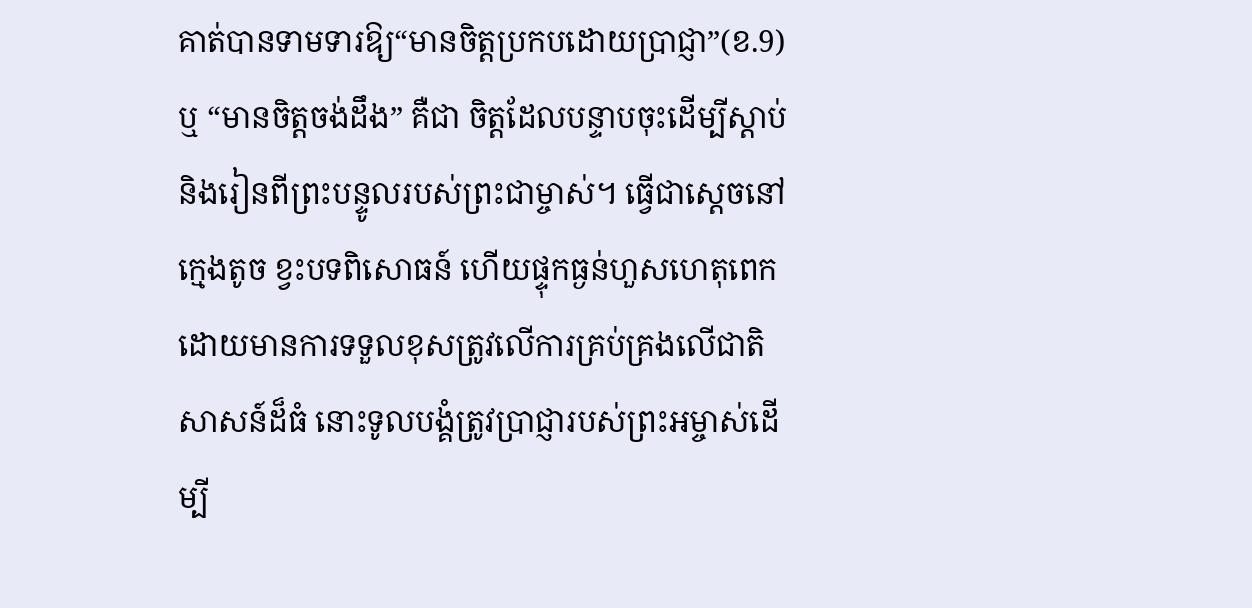គាត់បានទាមទារឱ្យ“មានចិត្តប្រកបដោយប្រាជ្ញា”(ខ.9) ឬ “មានចិត្តចង់ដឹង” គឺជា ចិត្តដែលបន្ទាបចុះដើម្បីស្តាប់ និងរៀនពីព្រះបន្ទូលរបស់ព្រះជាម្ចាស់។ ធ្វើជាស្តេចនៅក្មេងតូច ខ្វះបទពិសោធន៍ ហើយផ្ទុកធ្ងន់ហួសហេតុពេក ដោយមានការទទួលខុសត្រូវលើការគ្រប់គ្រងលើជាតិសាសន៍ដ៏ធំ នោះទូលបង្គំត្រូវប្រាជ្ញារបស់ព្រះអម្ចាស់ដើម្បី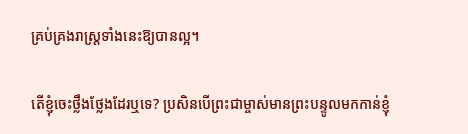គ្រប់គ្រងរាស្ត្រទាំងនេះឱ្យបានល្អ។

តើខ្ញុំចេះថ្លឹងថ្លែងដែរឬទេ? ប្រសិនបើព្រះជាម្ចាស់មានព្រះបន្ទូលមកកាន់ខ្ញុំ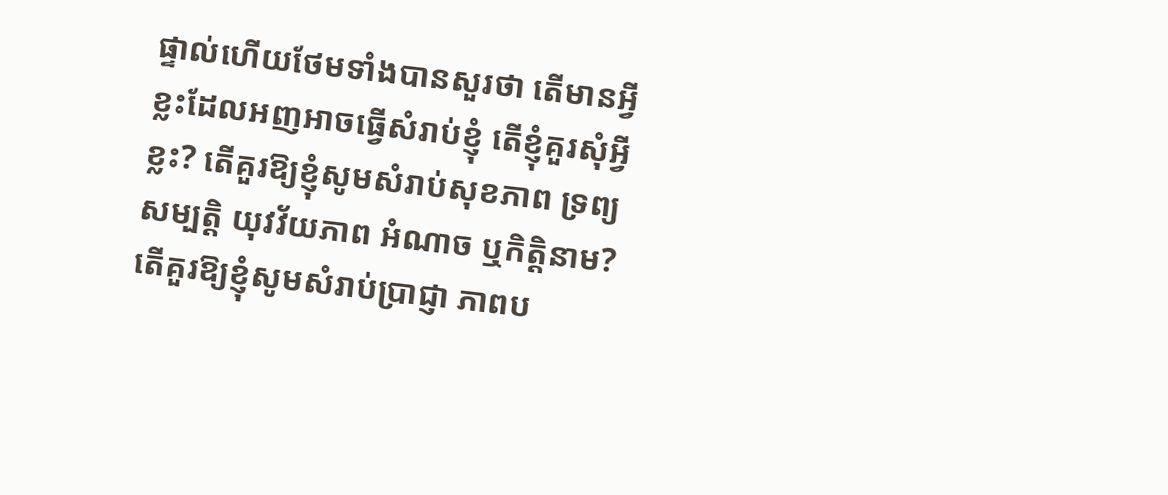ផ្ទាល់ហើយថែមទាំងបានសួរថា តើមានអ្វីខ្លះដែលអញអាចធ្វើសំរាប់ខ្ញុំ តើខ្ញុំគួរសុំអ្វីខ្លះ? តើគួរឱ្យខ្ញុំសូមសំរាប់សុខភាព ទ្រព្យសម្បត្តិ យុវវ័យភាព អំណាច ឬកិត្តិនាម? តើគួរឱ្យខ្ញុំសូមសំរាប់ប្រាជ្ញា ភាពប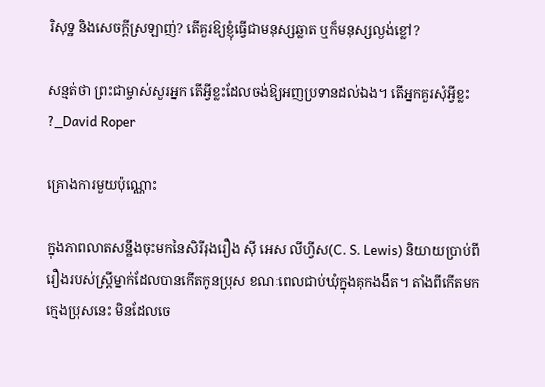រិសុទ្ឋ និងសេចក្តីស្រឡាញ់? តើគួរឱ្យខ្ញុំធ្វើជាមនុស្សឆ្លាត ឬក៏មនុស្សល្ងង់ខ្លៅ?

សន្មត់ថា ព្រះជាម្ចាស់សួរអ្នក តើអ្វីខ្លះដែលចង់ឱ្យអញប្រទានដល់ឯង។ តើអ្នកគួរសុំអ្វីខ្លះ?_David Roper

គ្រោងការមួយប៉ុណ្ណោះ

ក្នុងភាពលាតសន្ឋឹងចុះមកនៃសិរីរុងរឿង ស៊ី អេស លីហ្វីស(C. S. Lewis) និយាយប្រាប់ពីរឿងរបស់ស្ត្រីម្នាក់ដែលបានកើតកូនប្រុស ខណៈពេលជាប់ឃុំក្នុងគុកងងឹត។ តាំងពីកើតមកក្មេងប្រុសនេះ មិនដែលចេ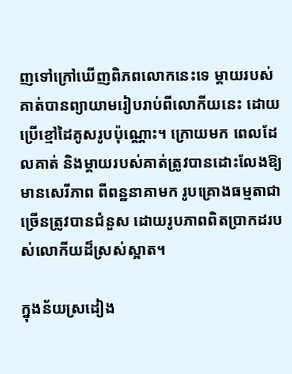ញទៅក្រៅឃើញពិភពលោកនេះទេ ម្តាយរបស់គាត់បានព្យាយាមរៀបរាប់ពីលោកីយនេះ ដោយប្រើខ្មៅដៃគូសរូបប៉ុណ្ណោះ។ ក្រោយមក ពេលដែលគាត់ និងម្តាយរបស់គាត់ត្រូវបានដោះលែងឱ្យមានសេរីភាព ពីពន្ឋនាគាមក រូបគ្រោងធម្មតាជាច្រើនត្រូវបានជំនួស ដោយរូបភាពពិតប្រាកដរបស់លោកីយដ៏ស្រស់ស្អាត។

ក្នុងន័យស្រដៀង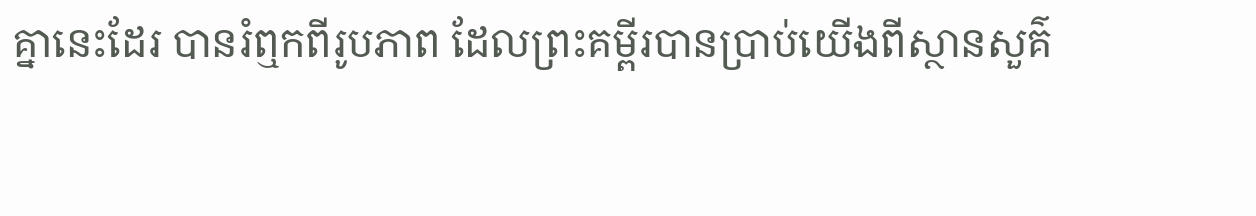គ្នានេះដែរ បានរំឮកពីរូបភាព ដែលព្រះគម្ពីរបានប្រាប់យើងពីស្ថានសួគ៌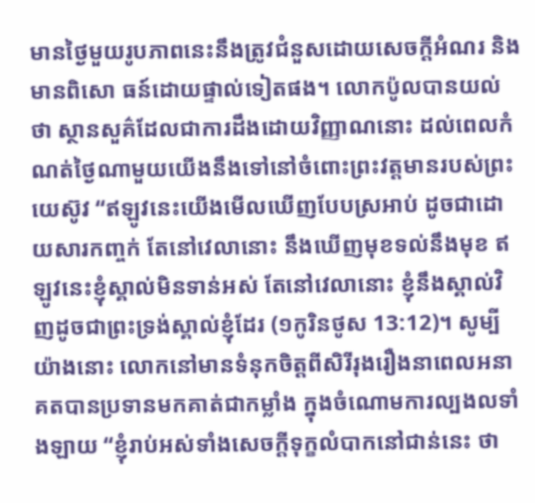មានថ្ងៃមួយរូបភាពនេះនឹងត្រូវជំនួសដោយសេចក្តីអំណរ និងមានពិសោ ធន៍ដោយផ្ទាល់ទៀតផង។ លោកប៉ូលបានយល់ថា ស្ថានសួគ៌ដែលជាការដឹងដោយវិញ្ញាណនោះ ដល់ពេលកំណត់ថ្ងៃណាមួយយើងនឹងទៅនៅចំពោះព្រះវត្តមានរបស់ព្រះយេស៊ូវ “ឥឡូវនេះយើងមើលឃើញបែបស្រអាប់ ដូចជាដោយសារកញ្ចក់ តែនៅវេលានោះ នឹងឃើញមុខទល់នឹងមុខ ឥឡូវនេះខ្ញុំស្គាល់មិនទាន់អស់ តែនៅវេលានោះ ខ្ញុំនឹងស្គាល់វិញដូចជាព្រះទ្រង់ស្គាល់ខ្ញុំដែរ (១កូរិនថូស 13:12)។ សូម្បីយ៉ាងនោះ លោកនៅមានទំនុកចិត្តពីសិរីរុងរឿងនាពេលអនាគតបានប្រទានមកគាត់ជាកម្លាំង ក្នុងចំណោមការល្បងលទាំងឡាយ “ខ្ញុំរាប់អស់ទាំងសេចក្តីទុក្ខលំបាកនៅជាន់នេះ ថា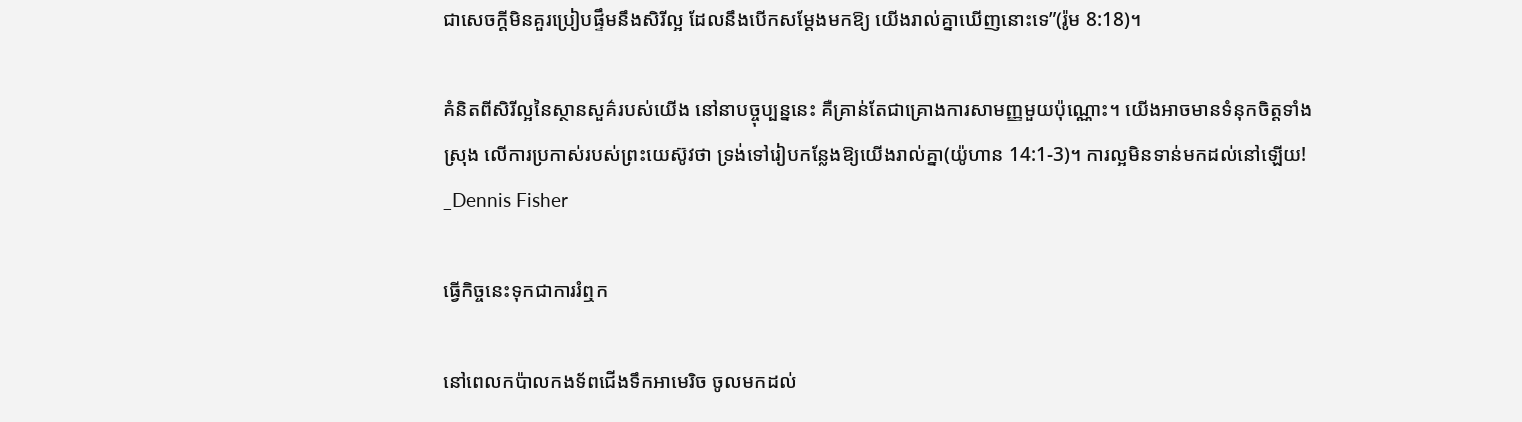ជាសេចក្តីមិនគួរប្រៀបផ្ទឹមនឹងសិរីល្អ ដែលនឹងបើកសម្តែងមកឱ្យ យើងរាល់គ្នាឃើញនោះទេ”(រ៉ូម 8:18)។

គំនិតពីសិរីល្អនៃស្ថានសួគ៌របស់យើង នៅនាបច្ចុប្បន្ននេះ គឺគ្រាន់តែជាគ្រោងការសាមញ្ញមួយប៉ុណ្ណោះ។ យើងអាចមានទំនុកចិត្តទាំងស្រុង លើការប្រកាស់របស់ព្រះយេស៊ូវថា ទ្រង់ទៅរៀបកន្លែងឱ្យយើងរាល់គ្នា(យ៉ូហាន 14:1-3)។ ការល្អមិនទាន់មកដល់នៅឡើយ! _Dennis Fisher

ធ្វើកិច្ចនេះទុកជាការរំឮក

នៅពេលកប៉ាលកងទ័ពជើងទឹកអាមេរិច ចូលមកដល់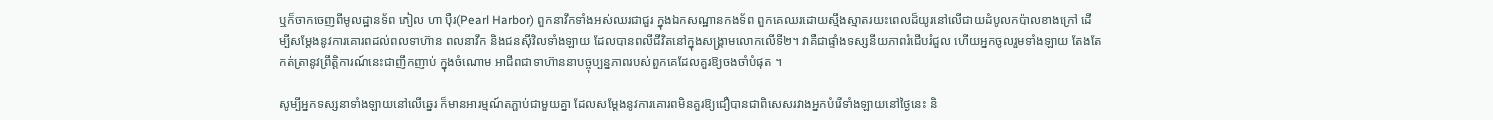ឬក៏ចាកចេញពីមូលដ្ឋានទ័ព ភៀល ហា ប៉ឺរ(Pearl Harbor) ពួកនាវឹកទាំងអស់ឈរជាជួរ ក្នុងឯកសណ្ឋានកងទ័ព ពួកគេឈរដោយស្មឹងស្មាតរយះពេលដ៏យូរនៅលើជាយដំបូលកប៉ាលខាងក្រៅ ដើម្បីសម្តែងនូវការគោរពដល់ពលទាហ៊ាន ពលនាវឹក និងជនស៊ីវិលទាំងឡាយ ដែលបានពលីជីវិតនៅក្នុងសង្គ្រាមលោកលើទី២។ វាគឺជាផ្ទាំងទស្សនីយភាពរំជើបរំជួល ហើយអ្នកចូលរួមទាំងឡាយ តែងតែកត់ត្រានូវព្រឹត្តិការណ៍នេះជាញឹកញាប់ ក្នុងចំណោម អាជីពជាទាហ៊ាននាបច្ចុប្បន្នភាពរបស់ពួកគេដែលគួរឱ្យចងចាំបំផុត ។

សូម្បីអ្នកទស្សនាទាំងឡាយនៅលើឆ្នេរ ក៏មានអារម្មណ៍តភ្ផាប់ជាមួយគ្នា ដែលសម្តែងនូវការគោរពមិនគួរឱ្យជឿបានជាពិសេសរវាងអ្នកបំរើទាំងឡាយនៅថ្ងៃនេះ និ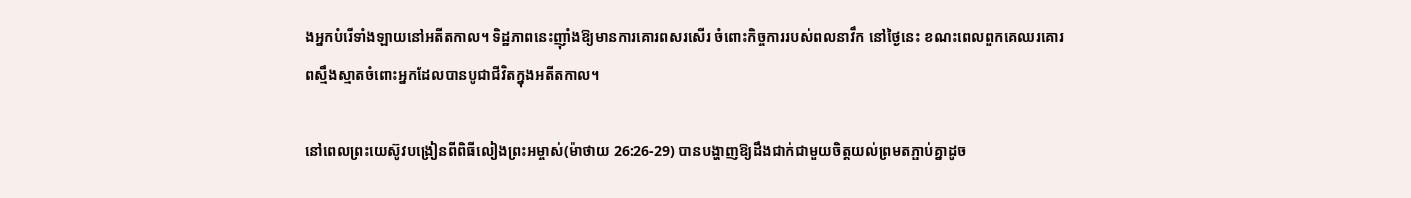ងអ្នកបំរើទាំងឡាយនៅអតីតកាល។ ទិដ្ឋភាពនេះញ៉ាំងឱ្យមានការគោរពសរសើរ ចំពោះកិច្ចការរបស់ពលនាវឹក នៅថ្ងៃនេះ ខណះពេលពួកគេឈរគោរពស្មឹងស្មាតចំពោះអ្នកដែលបានបូជាជីវិតក្នុងអតីតកាល។

នៅពេលព្រះយេស៊ូវបង្រៀនពីពិធីលៀងព្រះអម្ចាស់(ម៉ាថាយ 26:26-29) បានបង្ហាញឱ្យដឹងជាក់ជាមួយចិត្តយល់ព្រមតភ្ផាប់គ្នាដូច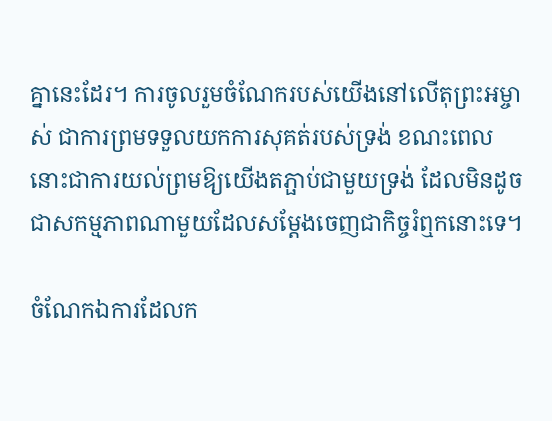គ្នានេះដែរ។ ការចូលរួមចំណែករបស់យើងនៅលើតុព្រះអម្ចាស់ ជាការព្រមទទួលយកការសុគត់របស់ទ្រង់ ខណះពេលនោះជាការយល់ព្រមឱ្យយើងតភ្ផាប់ជាមួយទ្រង់ ដែលមិនដូចជាសកម្មភាពណាមួយដែលសម្តែងចេញជាកិច្ចរំឮកនោះទេ។

ចំណែកឯការដែលក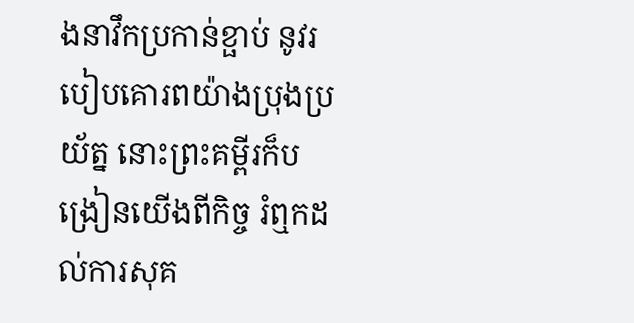ងនាវឹកប្រកាន់ខ្ផាប់ នូវរបៀបគោរពយ៉ាងប្រុងប្រយ័ត្ន នោះព្រះគម្ពីរក៏បង្រៀនយើងពីកិច្ច រំឮកដល់ការសុគ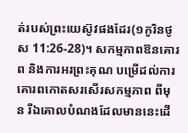ត់របស់ព្រះយេស៊ូវផងដែរ(១កូរិនថូស 11:26-28)។ សកម្មភាពឱនគោរព និងការអរព្រះគុណ បម្រើដល់ការគោរពកោតសរសើរសកម្មភាព ពីមុន រីឯគោលបំណងដែលមាននេះដើ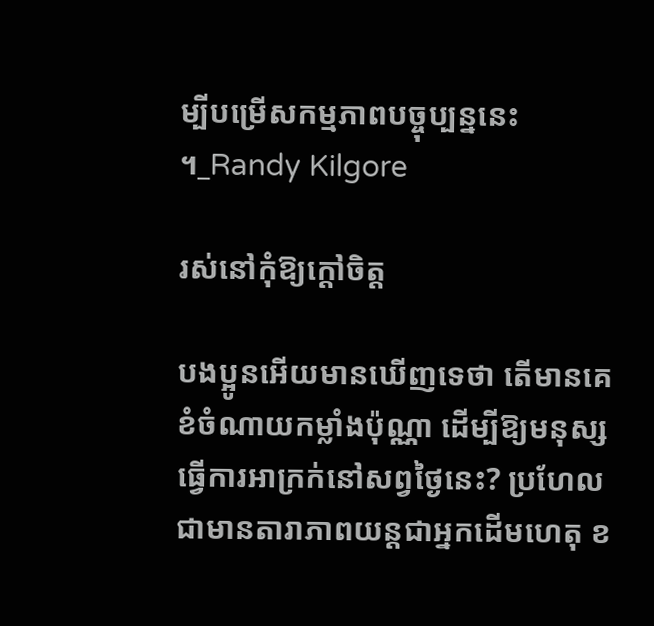ម្បីបម្រើសកម្មភាពបច្ចុប្បន្ននេះ ។_Randy Kilgore

រស់នៅកុំឱ្យក្តៅចិត្ត

បងប្អូនអើយមានឃើញទេថា តើមានគេខំចំណាយកម្លាំងប៉ុណ្ណា ដើម្បីឱ្យមនុស្សធ្វើការអាក្រក់នៅសព្វថ្ងៃនេះ? ប្រហែលជាមានតារាភាពយន្តជាអ្នកដើមហេតុ ខ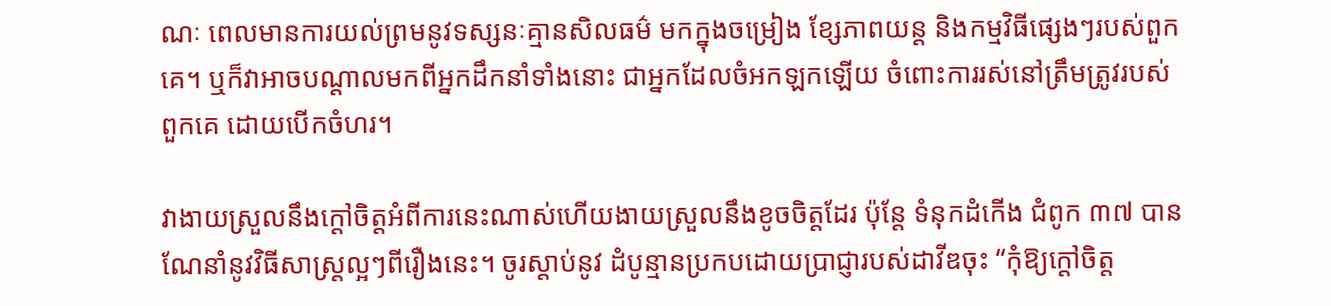ណៈ ពេលមានការយល់ព្រមនូវទស្សនៈគ្មានសិលធម៌ មកក្នុងចម្រៀង ខ្សែភាពយន្ត និងកម្មវិធីផ្សេងៗរបស់ពួកគេ។ ឬក៏វាអាចបណ្តាលមកពីអ្នកដឹកនាំទាំងនោះ ជាអ្នកដែលចំអកឡកឡើយ ចំពោះការរស់នៅត្រឹមត្រូវរបស់ពួកគេ ដោយបើកចំហរ។

វាងាយស្រួលនឹងក្តៅចិត្តអំពីការនេះណាស់ហើយងាយស្រួលនឹងខូចចិត្តដែរ ប៉ុន្តែ ទំនុកដំកើង ជំពូក ៣៧ បានណែនាំនូវវិធីសាស្ត្រល្អៗពីរឿងនេះ។ ចូរស្តាប់នូវ ដំបូន្មានប្រកបដោយប្រាជ្ញារបស់ដាវីឌចុះ “កុំឱ្យក្តៅចិត្ត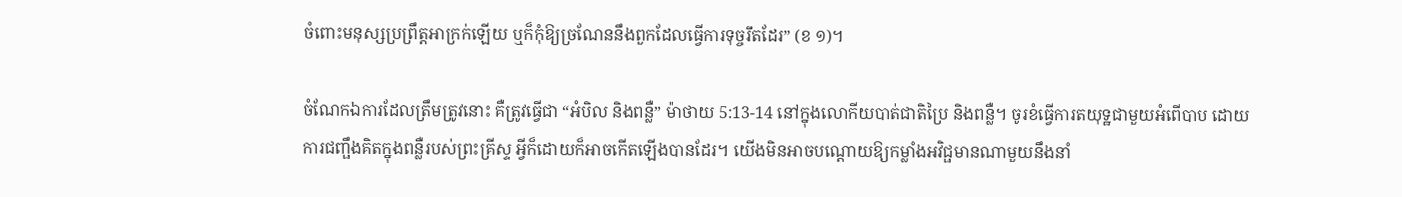ចំពោះមនុស្សប្រព្រឹត្តអាក្រក់ឡើយ ឬក៏កុំឱ្យច្រណែននឹងពួកដែលធ្វើការទុច្ចរឹតដែរ” (ខ ១)។

ចំណែកឯការដែលត្រឹមត្រូវនោះ គឺត្រូវធ្វើជា “អំបិល និងពន្លឺ” ម៉ាថាយ 5:13-14 នៅក្នុងលោកីយបាត់ជាតិប្រៃ និងពន្លឺ។ ចូរខំធ្វើការតយុទ្ឋជាមួយអំពើបាប ដោយការជញ្ផឹងគិតក្នុងពន្លឺរបស់ព្រះគ្រីស្ទ អ្វីក៏ដោយក៏អាចកើតឡើងបានដែរ។ យើងមិនអាចបណ្តោយឱ្យកម្លាំងអវិជ្ផមានណាមួយនឹងនាំ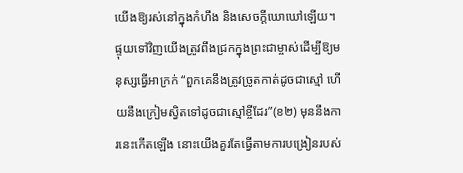យើងឱ្យរស់នៅក្នុងកំហឹង និងសេចក្តីឃោឃៅឡើយ។ ផ្ទុយទៅវិញយើងត្រូវពឹងជ្រកក្នុងព្រះជាម្ចាស់ដើម្បីឱ្យមនុស្សធ្វើអាក្រក់ “ពួកគេនឹងត្រូវច្រូតកាត់ដូចជាស្មៅ ហើយនឹងក្រៀមស្វិតទៅដូចជាស្មៅខ្ចីដែរ”(ខ២) មុននឹងការនេះកើតឡើង នោះយើងគួរតែធ្វើតាមការបង្រៀនរបស់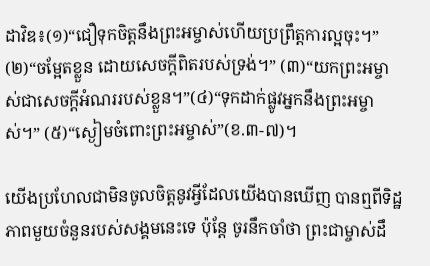ដាវិឌ៖(១)“ជឿទុកចិត្តនឹងព្រះអម្ចាស់ហើយប្រព្រឹត្តការល្អចុះ។” (២)“ចម្អែតខ្លួន ដោយសេចក្តីពិតរបស់ទ្រង់។” (៣)“យកព្រះអម្ចាស់ជាសេចក្តីអំណររបស់ខ្លួន។”(៤)“ទុកដាក់ផ្លូវអ្នកនឹងព្រះអម្ចាស់។” (៥)“ស្ងៀមចំពោះព្រះអម្ចាស់”(ខ.៣-៧)។

យើងប្រហែលជាមិនចូលចិត្តនូវអ្វីដែលយើងបានឃើញ បានឮពីទិដ្ឋភាពមួយចំនួនរបស់សង្គមនេះទេ ប៉ុន្តែ ចូរនឹកចាំថា ព្រះជាម្ចាស់ដឹ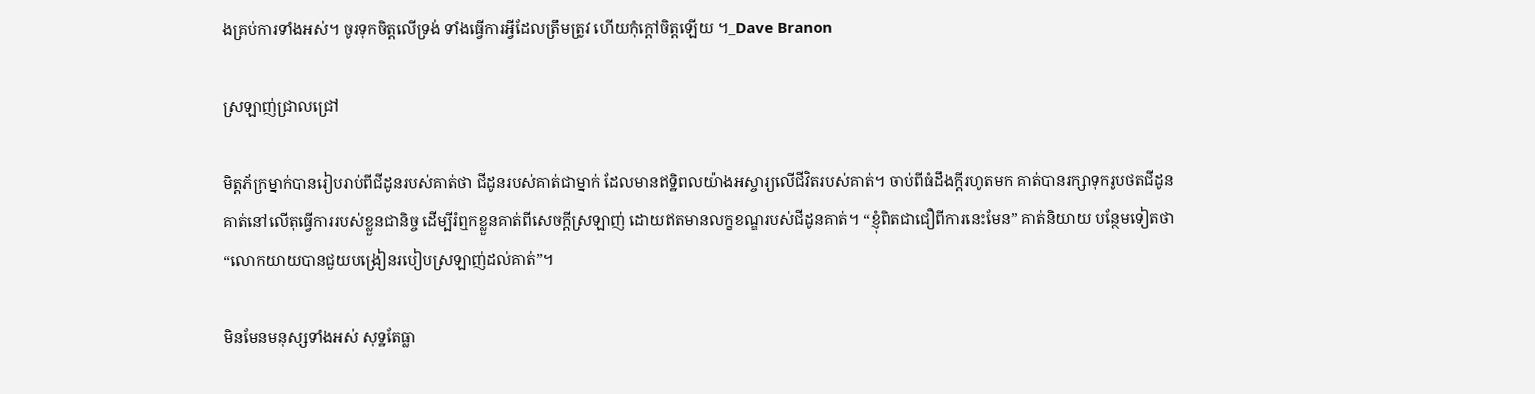ងគ្រប់ការទាំងអស់។ ចូរទុកចិត្តលើទ្រង់ ទាំងធ្វើការអ្វីដែលត្រឹមត្រូវ ហើយកុំក្តៅចិត្តឡើយ ។_Dave Branon

ស្រឡាញ់ជ្រាលជ្រៅ

មិត្តភ័ក្រម្នាក់បានរៀបរាប់ពីជីដូនរបស់គាត់ថា ជីដូនរបស់គាត់ជាម្នាក់ ដែលមានឥទ្ឋិពលយ៉ាងអស្ចារ្យលើជីវិតរបស់គាត់។ ចាប់ពីធំដឹងក្តីរហូតមក គាត់បានរក្សាទុករូបថតជីដូនគាត់នៅលើតុធ្វើការរបស់ខ្លួនជានិច្ច ដើម្បីរំឮកខ្លួនគាត់ពីសេចក្តីស្រឡាញ់ ដោយឥតមានលក្ខខណ្ឌរបស់ជីដូនគាត់។ “ខ្ញុំពិតជាជឿពីការនេះមែន” គាត់និយាយ បន្ថែមទៀតថា “លោកយាយបានជួយបង្រៀនរបៀបស្រឡាញ់ដល់គាត់”។

មិនមែនមនុស្សទាំងអស់ សុទ្ឋតែធ្លា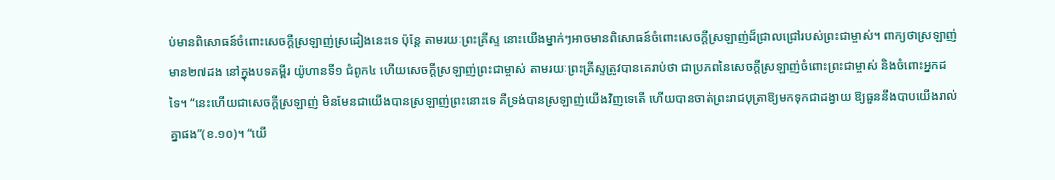ប់មានពិសោធន៍ចំពោះសេចក្តីស្រឡាញ់ស្រដៀងនេះទេ ប៉ុន្តែ តាមរយៈព្រះគ្រីស្ទ នោះយើងម្នាក់ៗអាចមានពិសោធន៍ចំពោះសេចក្តីស្រឡាញ់ដ៏ជ្រាលជ្រៅរបស់ព្រះជាម្ចាស់។ ពាក្យថាស្រឡាញ់មាន២៧ដង នៅក្នុងបទគម្ពីរ យ៉ូហានទី១ ជំពូក៤ ហើយសេចក្តីស្រឡាញ់ព្រះជាម្ចាស់ តាមរយៈព្រះគ្រីស្ទត្រូវបានគេរាប់ថា ជាប្រភពនៃសេចក្តីស្រឡាញ់ចំពោះព្រះជាម្ចាស់ និងចំពោះអ្នកដទៃ។ “នេះហើយជាសេចក្តីស្រឡាញ់ មិនមែនជាយើងបានស្រឡាញ់ព្រះនោះទេ គឺទ្រង់បានស្រឡាញ់យើងវិញទេតើ ហើយបានចាត់ព្រះរាជបុត្រាឱ្យមកទុកជាដង្វាយ ឱ្យធួននឹងបាបយើងរាល់គ្នាផង”(ខ.១០)។ “យើ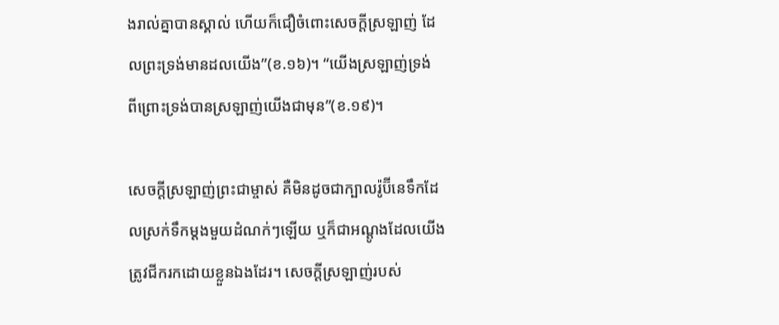ងរាល់គ្នាបានស្គាល់ ហើយក៏ជឿចំពោះសេចក្តីស្រឡាញ់ ដែលព្រះទ្រង់មានដលយើង”(ខ.១៦)។ “យើងស្រឡាញ់ទ្រង់ ពីព្រោះទ្រង់បានស្រឡាញ់យើងជាមុន”(ខ.១៩)។

សេចក្តីស្រឡាញ់ព្រះជាម្ចាស់ គឺមិនដូចជាក្បាលរ៉ូប៊ីនេទឹកដែលស្រក់ទឹកម្តងមួយដំណក់ៗឡើយ ឬក៏ជាអណ្តូងដែលយើងត្រូវជីករកដោយខ្លួនឯងដែរ។ សេចក្តីស្រឡាញ់របស់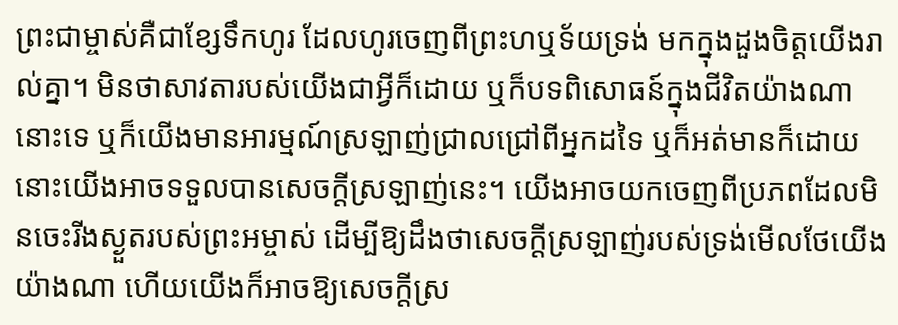ព្រះជាម្ចាស់គឺជាខ្សែទឹកហូរ ដែលហូរចេញពីព្រះហឬទ័យទ្រង់ មកក្នុងដួងចិត្តយើងរាល់គ្នា។ មិនថាសាវតារបស់យើងជាអ្វីក៏ដោយ ឬក៏បទពិសោធន៍ក្នុងជីវិតយ៉ាងណានោះទេ ឬក៏យើងមានអារម្មណ៍ស្រឡាញ់ជ្រាលជ្រៅពីអ្នកដទៃ ឬក៏អត់មានក៏ដោយ នោះយើងអាចទទួលបានសេចក្តីស្រឡាញ់នេះ។ យើងអាចយកចេញពីប្រភពដែលមិនចេះរីងស្ងួតរបស់ព្រះអម្ចាស់ ដើម្បីឱ្យដឹងថាសេចក្តីស្រឡាញ់របស់ទ្រង់មើលថែយើងយ៉ាងណា ហើយយើងក៏អាចឱ្យសេចក្តីស្រ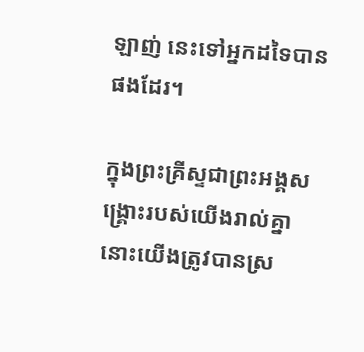ឡាញ់ នេះទៅអ្នកដទៃបានផងដែរ។

ក្នុងព្រះគ្រីស្ទជាព្រះអង្គសង្គ្រោះរបស់យើងរាល់គ្នា នោះយើងត្រូវបានស្រ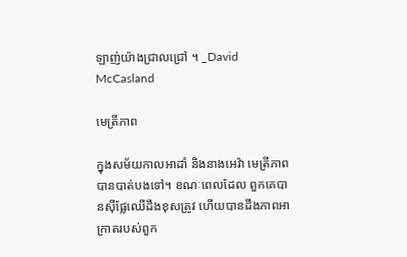ឡាញ់យ៉ាងជ្រាលជ្រៅ ។ _David McCasland

មេត្រីភាព

ក្នុងសម័យកាលអាដាំ និងនាងអេវ៉ា មេត្រីភាពបានបាត់បងទៅ។ ខណៈពេលដែល ពួកគេបានស៊ីផ្លែឈើដឹងខុសត្រូវ ហើយបានដឹងភាពអាក្រាតរបស់ពួក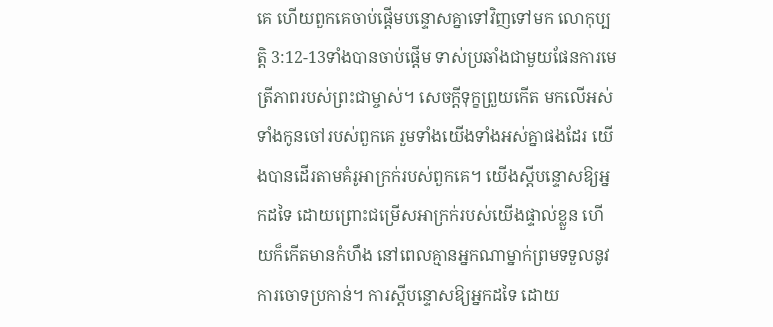គេ ហើយពួកគេចាប់ផ្តើមបន្ទោសគ្នាទៅវិញទៅមក លោកុប្បត្តិ 3:12-13ទាំងបានចាប់ផ្តើម ទាស់ប្រឆាំងជាមួយផែនការមេត្រីភាពរបស់ព្រះជាម្ចាស់។ សេចក្តីទុក្ខព្រួយកើត មកលើអស់ទាំងកូនចៅរបស់ពួកគេ រួមទាំងយើងទាំងអស់គ្នាផងដែរ យើងបានដើរតាមគំរូអាក្រក់របស់ពួកគេ។ យើងស្តីបន្ទោសឱ្យអ្នកដទៃ ដោយព្រោះជម្រើសអាក្រក់របស់យើងផ្ទាល់ខ្លួន ហើយក៏កើតមានកំហឹង នៅពេលគ្មានអ្នកណាម្នាក់ព្រមទទួលនូវការចោទប្រកាន់។ ការស្តីបន្ទោសឱ្យអ្នកដទៃ ដោយ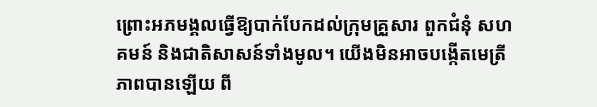ព្រោះអភមង្គលធ្វើឱ្យបាក់បែកដល់ក្រុមគ្រួសារ ពួកជំនុំ សហគមន៍ និងជាតិសាសន៍ទាំងមូល។ យើងមិនអាចបង្កើតមេត្រីភាពបានឡើយ ពី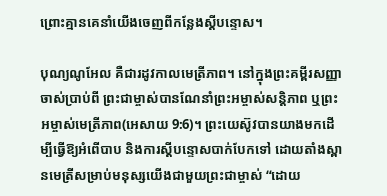ព្រោះគ្មានគេនាំយើងចេញពីកន្លែងស្តីបន្ទោស។

បុណ្យណូអែល គឺជារដូវកាលមេត្រីភាព។ នៅក្នុងព្រះគម្ពីរសញ្ញាចាស់ប្រាប់ពី ព្រះជាម្ចាស់បានណែនាំព្រះអម្ចាស់សន្តិភាព ឬព្រះអម្ចាស់មេត្រីភាព(អេសាយ 9:6)។ ព្រះយេស៊ូវបានយាងមកដើម្បីធ្វើឱ្យអំពើបាប និងការស្តីបន្ទោសបាក់បែកទៅ ដោយតាំងស្ពានមេត្រីសម្រាប់មនុស្សយើងជាមួយព្រះជាម្ចាស់ “ដោយ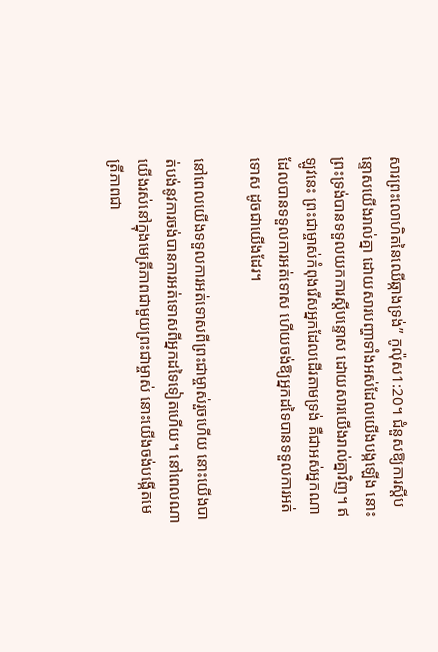សារព្រះលោហិតនៃឈើឆ្កាងទ្រង់” កូល៉ុស1:20។ ជំនួសឱ្យការស្តីបន្ទោសយើងរាល់គ្នា ដោយសារបញ្ហាទាំងអស់ដែលយើងបង្កឡើង នោះព្រះទ្រង់បានទទួលយកការស្តីបន្ទោស ដោយសារយើងរាល់គ្នាវិញ។ ឥឡូវនេះ ព្រះជាម្ចាស់កំពុងរើសអ្នកដែលដើរតាមទ្រង់ គឺជាអស់អ្នកណាដែលបានទទួលការអត់ទោស ហើយចង់ឱ្យអ្នកដទៃបានទទួលការអត់ទោស ដូចជាយើងដែរ។

នៅពេលយើងទទួលការអត់ទោសពីព្រះជាម្ចាស់រួចហើយ នោះយើងបាត់បង់នូវការចង់បានការអត់ទោសពីអ្នកដទៃទៀតហើយ។ នៅពេលណាយើងរស់នៅក្នុងមេត្រីភាពជាមួយព្រះជាម្ចាស់ នោះយើងចង់បង្កើតមេត្រីភាពជា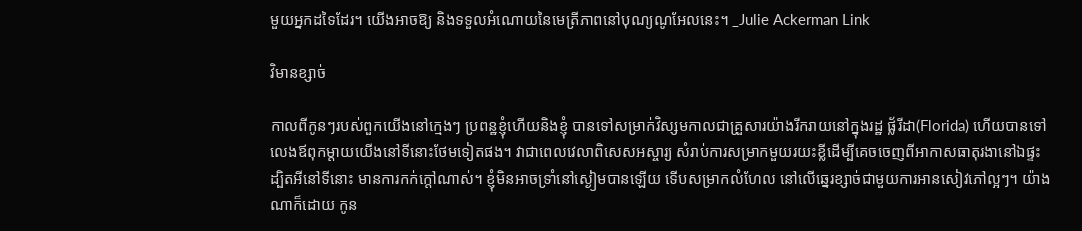មួយអ្នកដទៃដែរ។ យើងអាចឱ្យ និងទទួលអំណោយនៃមេត្រីភាពនៅបុណ្យណូអែលនេះ។ _Julie Ackerman Link

វិមានខ្សាច់

កាលពីកូនៗរបស់ពួកយើងនៅក្មេងៗ ប្រពន្ឋខ្ញុំហើយនិងខ្ញុំ បានទៅសម្រាក់វិស្សមកាលជាគ្រួសារយ៉ាងរីករាយនៅក្នុងរដ្ឋ ផ្ល័រីដា(Florida) ហើយបានទៅលេងឪពុកម្តាយយើងនៅទីនោះថែមទៀតផង។ វាជាពេលវេលាពិសេសអស្ចារ្យ សំរាប់ការសម្រាកមួយរយះខ្លីដើម្បីគេចចេញពីអាកាសធាតុរងានៅឯផ្ទះ ដ្បិតអីនៅទីនោះ មានការកក់ក្តៅណាស់។ ខ្ញុំមិនអាចទ្រាំនៅស្ងៀមបានឡើយ ទើបសម្រាកលំហែល នៅលើឆ្នេរខ្សាច់ជាមួយការអានសៀវភៅល្អៗ។ យ៉ាងណាក៏ដោយ កូន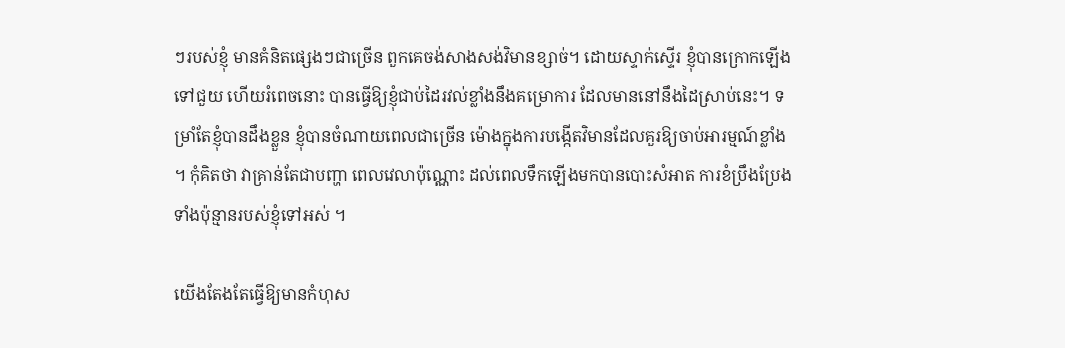ៗរបស់ខ្ញុំ មានគំនិតផ្សេងៗជាច្រើន ពួកគេចង់សាងសង់វិមានខ្សាច់។ ដោយស្ទាក់ស្ទើរ ខ្ញុំបានក្រោកឡើងទៅជួយ ហើយរំពេចនោះ បានធ្វើឱ្យខ្ញុំជាប់ដៃរវល់ខ្លាំងនឹងគម្រោការ ដែលមាននៅនឹងដៃស្រាប់នេះ។ ទម្រាំតែខ្ញុំបានដឹងខ្លួន ខ្ញុំបានចំណាយពេលជាច្រើន ម៉ោងក្នុងការបង្កើតវិមានដែលគួរឱ្យចាប់អារម្មណ៍ខ្លាំង ។ កុំគិតថា វាគ្រាន់តែជាបញ្ហា ពេលវេលាប៉ុណ្ណោះ ដល់ពេលទឹកឡើងមកបានបោះសំអាត ការខំប្រឹងប្រែង ទាំងប៉ុន្មានរបស់ខ្ញុំទៅអស់ ។

យើងតែងតែធ្វើឱ្យមានកំហុស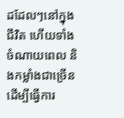ដដែលៗនៅក្នុងជីវិត ហើយទាំងចំណាយពេល និងកម្លាំងជាច្រើនដើម្បីធ្វើការ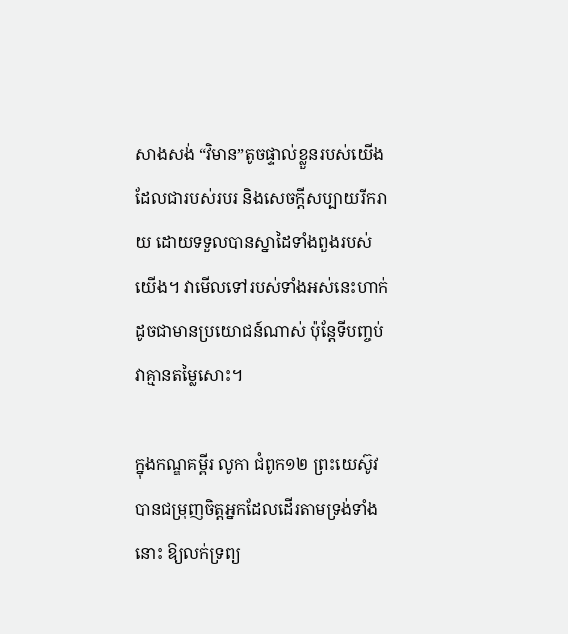សាងសង់ “វិមាន”តូចផ្ទាល់ខ្លួនរបស់យើង ដែលជារបស់របរ និងសេចក្តីសប្បាយរីករាយ ដោយទទួលបានស្នាដៃទាំងពួងរបស់យើង។ វាមើលទៅរបស់ទាំងអស់នេះហាក់ដូចជាមានប្រយោជន៍ណាស់ ប៉ុន្តែទីបញ្ចប់ វាគ្មានតម្លៃសោះ។

ក្នុងកណ្ឌគម្ពីរ លូកា ជំពូក១២ ព្រះយេស៊ូវបានជម្រុញចិត្តអ្នកដែលដើរតាមទ្រង់ទាំងនោះ ឱ្យលក់ទ្រព្យ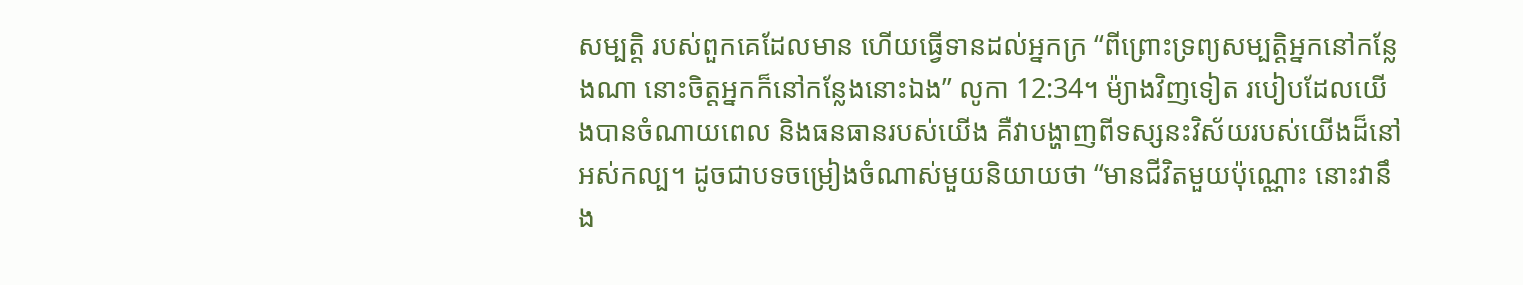សម្បត្តិ របស់ពួកគេដែលមាន ហើយធ្វើទានដល់អ្នកក្រ “ពីព្រោះទ្រព្យសម្បត្តិអ្នកនៅកន្លែងណា នោះចិត្តអ្នកក៏នៅកន្លែងនោះឯង” លូកា 12:34។ ម៉្យាងវិញទៀត របៀបដែលយើងបានចំណាយពេល និងធនធានរបស់យើង គឺវាបង្ហាញពីទស្សនះវិស័យរបស់យើងដ៏នៅអស់កល្ប។ ដូចជាបទចម្រៀងចំណាស់មួយនិយាយថា “មានជីវិតមួយប៉ុណ្ណោះ នោះវានឹង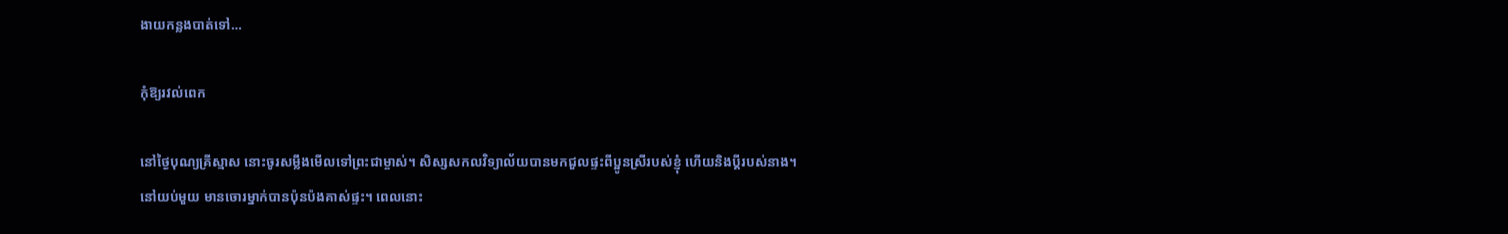ងាយកន្លងបាត់ទៅ…

កុំឱ្យរវល់ពេក

នៅថ្ងៃបុណ្យគ្រីស្មាស នោះចូរសម្លឹងមើលទៅព្រះជាម្ចាស់។ សិស្សសកលវិទ្យាល័យបានមកជួលផ្ទះពីប្អូនស្រីរបស់ខ្ញុំ ហើយនិងប្តីរបស់នាង។ នៅយប់មួយ មានចោរម្នាក់បានប៉ុនប៉ងគាស់ផ្ទះ។ ពេលនោះ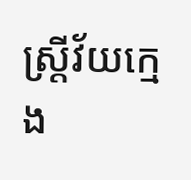ស្ត្រីវ័យក្មេង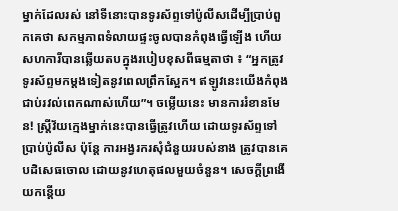ម្នាក់ដែលរស់ នៅទីនោះបានទូរស័ព្ទទៅប៉ូលីសដើម្បីប្រាប់ពួកគេថា សកម្មភាពទំលាយផ្ទះចូលបានកំពុងធ្វើឡើង ហើយសហការីបានឆ្លើយតបក្នុងរបៀបខុសពីធម្មតាថា ៖ “អ្នកត្រូវទូរស័ព្ទមកម្តងទៀតនូវពេលព្រឹកស្អែក។ ឥឡូវនេះយើងកំពុងជាប់រវល់ពេកណាស់ហើយ”។ ចម្លើយនេះ មានការរំខានមែន! ស្ត្រីវ័យក្មេងម្នាក់នេះបានធ្វើត្រូវហើយ ដោយទូរស័ព្ទទៅប្រាប់ប៉ូលីស ប៉ុន្តែ ការអង្វរករសុំជំនួយរបស់នាង ត្រូវបានគេបដិសេធចោល ដោយនូវហេតុផលមួយចំនួន។ សេចក្តីព្រងើយកន្តើយ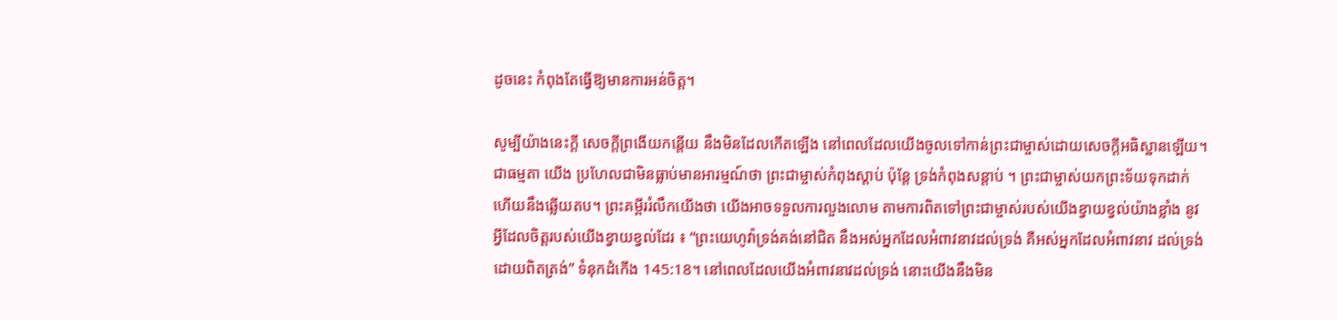ដូចនេះ កំពុងតែធ្វើឱ្យមានការអន់ចិត្ត។

សូម្បីយ៉ាងនេះក្តី សេចក្តីព្រងើយកន្តើយ នឹងមិនដែលកើតឡើង នៅពេលដែលយើងចូលទៅកាន់ព្រះជាម្ចាស់ដោយសេចក្តីអធិស្ឋានឡើយ។ ជាធម្មតា យើង ប្រហែលជាមិនធ្លាប់មានអារម្មណ៍ថា ព្រះជាម្ចាស់កំពុងស្តាប់ ប៉ុន្តែ ទ្រង់កំពុងសន្តាប់ ។ ព្រះជាម្ចាស់យកព្រះទ័យទុកដាក់ ហើយនឹងឆ្លើយតប។ ព្រះគម្ពីររំលឹកយើងថា យើងអាចទទួលការលួងលោម តាមការពិតទៅព្រះជាម្ចាស់របស់យើងខ្វាយខ្វល់យ៉ាងខ្លាំង នូវអ្វីដែលចិត្តរបស់យើងខ្វាយខ្វល់ដែរ ៖ “ព្រះយេហូវ៉ាទ្រង់គង់នៅជិត នឹងអស់អ្នកដែលអំពាវនាវដល់ទ្រង់ គឺអស់អ្នកដែលអំពាវនាវ ដល់ទ្រង់ដោយពិតត្រង់” ទំនុកដំកើង 145:18។ នៅពេលដែលយើងអំពាវនាវដល់ទ្រង់ នោះយើងនឹងមិន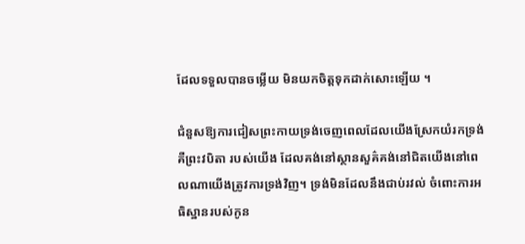ដែលទទួលបានចម្លើយ មិនយកចិត្តទុកដាក់សោះឡើយ ។

ជំនួសឱ្យការជៀសព្រះកាយទ្រង់ចេញពេលដែលយើងស្រែកយំរកទ្រង់ គឺព្រះវបិតា របស់យើង ដែលគង់នៅស្ថានសួគ៌គង់នៅជិតយើងនៅពេលណាយើងត្រូវការទ្រង់វិញ។ ទ្រង់មិនដែលនឹងជាប់រវល់ ចំពោះការអធិស្ឋានរបស់កូន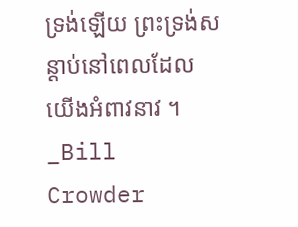ទ្រង់ឡើយ ព្រះទ្រង់សន្តាប់នៅពេលដែលយើងអំពាវនាវ ។ _Bill Crowder